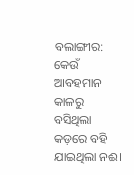ବଲାଙ୍ଗୀର: କେଉଁ ଆବହମାନ କାଳରୁ ବସିଥିଲା କଡ଼ରେ ବହି ଯାଇଥିଲା ନଈ।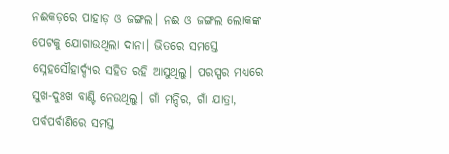ନଈକଡ଼ରେ ପାହାଡ଼ ଓ ଜଙ୍ଗଲ। ନଈ ଓ ଜଙ୍ଗଲ ଲୋକଙ୍କ ପେଟକୁ ଯୋଗାଉଥିଲା ଦାନା। ଭିତରେ ସମସ୍ତେ ସ୍ନେହସୌହାର୍ଦ୍ଦ୍ୟର ସହିତ ରହି ଆସୁଥିଲୁ। ପରସ୍ପର ମଧ୍ୟରେ ସୁଖ-ଦୁଃଖ ବାଣ୍ଟି ନେଉଥିଲୁ। ଗାଁ ମନ୍ଦିର, ଗାଁ ଯାତ୍ରା, ପର୍ବପର୍ବାଣିରେ ସମସ୍ତ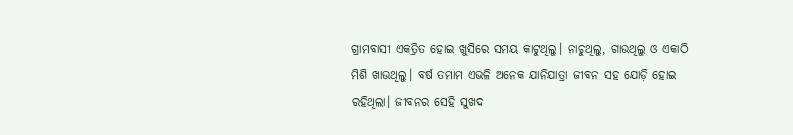ଗ୍ରାମବାସୀ ଏକତ୍ରିତ ହୋଇ ଖୁସିରେ ସମୟ କାଟୁଥିଲୁ। ନାଚୁଥିଲୁ, ଗାଉଥିଲୁ ଓ ଏକାଠି ମିଶି ଖାଉଥିଲୁ। ବର୍ଷ ତମାମ ଏଭଳି ଅନେକ ଯାନିଯାତ୍ରା ଜୀବନ ସହ ଯୋଡ଼ି ହୋଇ ରହିଥିଲା। ଜୀବନର ସେହି ସୁଖଦ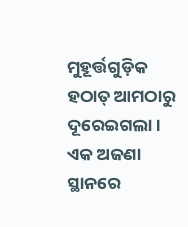ମୁହୂର୍ତ୍ତଗୁଡ଼ିକ ହଠାତ୍ ଆମଠାରୁ ଦୂରେଇଗଲା। ଏକ ଅଜଣା ସ୍ଥାନରେ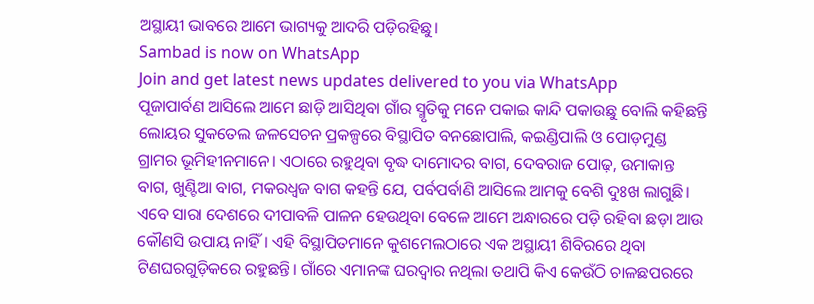ଅସ୍ଥାୟୀ ଭାବରେ ଆମେ ଭାଗ୍ୟକୁ ଆଦରି ପଡ଼ିରହିଛୁ।
Sambad is now on WhatsApp
Join and get latest news updates delivered to you via WhatsApp
ପୂଜାପାର୍ବଣ ଆସିଲେ ଆମେ ଛାଡ଼ି ଆସିଥିବା ଗାଁର ସ୍ମୃତିକୁ ମନେ ପକାଇ କାନ୍ଦି ପକାଉଛୁ ବୋଲି କହିଛନ୍ତି ଲୋୟର ସୁକତେଲ ଜଳସେଚନ ପ୍ରକଳ୍ପରେ ବିସ୍ଥାପିତ ବନଛୋପାଲି, କଇଣ୍ଡିପାଲି ଓ ପୋଡ଼ମୁଣ୍ଡ ଗ୍ରାମର ଭୂମିହୀନମାନେ। ଏଠାରେ ରହୁଥିବା ବୃଦ୍ଧ ଦାମୋଦର ବାଗ, ଦେବରାଜ ପୋଢ଼, ଉମାକାନ୍ତ ବାଗ, ଖୁଣ୍ଟିଆ ବାଗ, ମକରଧ୍ବଜ ବାଗ କହନ୍ତି ଯେ, ପର୍ବପର୍ବାଣି ଆସିଲେ ଆମକୁ ବେଶି ଦୁଃଖ ଲାଗୁଛି। ଏବେ ସାରା ଦେଶରେ ଦୀପାବଳି ପାଳନ ହେଉଥିବା ବେଳେ ଆମେ ଅନ୍ଧାରରେ ପଡ଼ି ରହିବା ଛଡ଼ା ଆଉ କୌଣସି ଉପାୟ ନାହିଁ। ଏହି ବିସ୍ଥାପିତମାନେ କୁଶମେଲଠାରେ ଏକ ଅସ୍ଥାୟୀ ଶିବିରରେ ଥିବା ଟିଣଘରଗୁଡ଼ିକରେ ରହୁଛନ୍ତି। ଗାଁରେ ଏମାନଙ୍କ ଘରଦ୍ବାର ନଥିଲା ତଥାପି କିଏ କେଉଁଠି ଚାଳଛପରରେ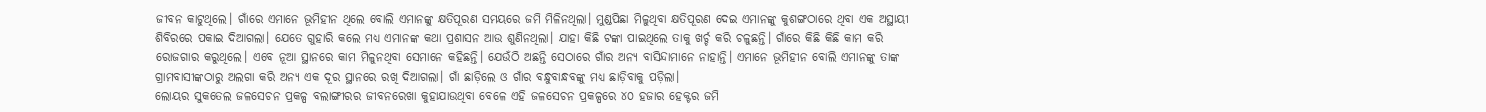ଜୀବନ କାଟୁଥିଲେ। ଗାଁରେ ଏମାନେ ଭୂମିହୀନ ଥିଲେ ବୋଲି ଏମାନଙ୍କୁ କ୍ଷତିପୂରଣ ସମୟରେ ଜମି ମିଳିନଥିଲା। ମୁଣ୍ଡପିଛା ମିଳୁଥିବା କ୍ଷତିପୂରଣ ଦେଇ ଏମାନଙ୍କୁ କୁଶଙ୍ଗଠାରେ ଥିବା ଏକ ଅସ୍ଥାୟୀ ଶିବିରରେ ପକାଇ ଦିଆଗଲା। ଯେତେ ଗୁହାରି କଲେ ମଧ୍ୟ ଏମାନଙ୍କ କଥା ପ୍ରଶାସନ ଆଉ ଶୁଣିନଥିଲା। ଯାହା କିଛି ଟଙ୍କା ପାଇଥିଲେ ତାକୁ ଖର୍ଚ୍ଚ କରି ଚଳୁଛନ୍ତି। ଗାଁରେ କିଛି କିଛି କାମ କରି ରୋଜଗାର କରୁଥିଲେ। ଏବେ ନୂଆ ସ୍ଥାନରେ କାମ ମିଳୁନଥିବା ସେମାନେ କହିଛନ୍ତି। ଯେଉଁଠି ଅଛନ୍ତି ସେଠାରେ ଗାଁର ଅନ୍ୟ ବାସିନ୍ଦାମାନେ ନାହାନ୍ତି। ଏମାନେ ଭୂମିହୀନ ବୋଲି ଏମାନଙ୍କୁ ତାଙ୍କ ଗ୍ରାମବାସୀଙ୍କଠାରୁ ଅଲଗା କରି ଅନ୍ୟ ଏକ ଦୂର ସ୍ଥାନରେ ରଖି ଦିଆଗଲା। ଗାଁ ଛାଡ଼ିଲେ ଓ ଗାଁର ବନ୍ଧୁବାନ୍ଧବଙ୍କୁ ମଧ୍ୟ ଛାଡ଼ିବାକୁ ପଡ଼ିଲା।
ଲୋୟର ସୁକତେଲ ଜଳସେଚନ ପ୍ରକଳ୍ପ ବଲାଙ୍ଗୀରର ଜୀବନରେଖା କୁହାଯାଉଥିବା ବେଳେ ଏହି ଜଳସେଚନ ପ୍ରକଳ୍ପରେ ୪୦ ହଜାର ହେକ୍ଟର ଜମି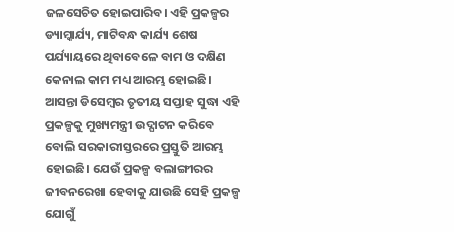ଜଳସେଚିତ ହୋଇପାରିବ। ଏହି ପ୍ରକଳ୍ପର ଡ୍ୟାମ୍କାର୍ଯ୍ୟ, ମାଟିବନ୍ଧ କାର୍ଯ୍ୟ ଶେଷ ପର୍ଯ୍ୟାୟରେ ଥିବାବେଳେ ବାମ ଓ ଦକ୍ଷିଣ କେନାଲ କାମ ମଧ୍ୟ ଆରମ୍ଭ ହୋଇଛି। ଆସନ୍ତା ଡିସେମ୍ବର ତୃତୀୟ ସପ୍ତାହ ସୁଦ୍ଧା ଏହି ପ୍ରକଳ୍ପକୁ ମୁଖ୍ୟମନ୍ତ୍ରୀ ଉଦ୍ଘାଟନ କରିବେ ବୋଲି ସରକାରୀସ୍ତରରେ ପ୍ରସ୍ତୁତି ଆରମ୍ଭ ହୋଇଛି। ଯେଉଁ ପ୍ରକଳ୍ପ ବଲାଙ୍ଗୀରର ଜୀବନରେଖା ହେବାକୁ ଯାଉଛି ସେହି ପ୍ରକଳ୍ପ ଯୋଗୁଁ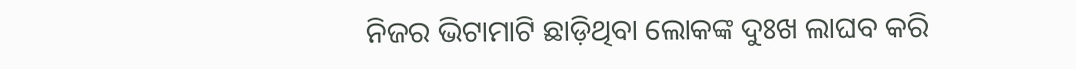ନିଜର ଭିଟାମାଟି ଛାଡ଼ିଥିବା ଲୋକଙ୍କ ଦୁଃଖ ଲାଘବ କରି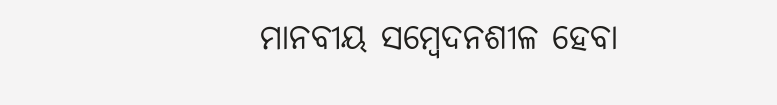ମାନବୀୟ ସମ୍ବେଦନଶୀଳ ହେବା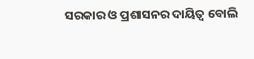ସରକାର ଓ ପ୍ରଶାସନର ଦାୟିତ୍ବ ବୋଲି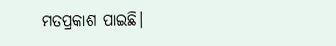ମତପ୍ରକାଶ ପାଇଛି।